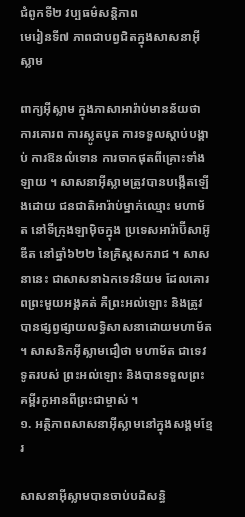ជំពូកទី២ វប្បធម៌សន្តិភាព
មេរៀនទី៧ ភាពជាបព្វជិតក្នុងសាសនាអុីស្លាម

ពាក្យអ៊ីស្លាម ក្នុងភាសាអារ៉ាប់មានន័យថា ការគោរព ការស្លូតបូត ការទទួលស្ដាប់បង្គាប់ ការឱនលំទោន ការចាកផុតពីគ្រោះទាំងឡាយ ។ សាសនាអ៊ីស្លាមត្រូវបានបង្កើតឡើងដោយ ជនជាតិអារ៉ាប់ម្នាក់ឈ្មោះ មហាម័ត នៅទីក្រុងឡាម៉ិចក្នុង ប្រទេសអារ៉ាប៊ីសាអ៊ូឌីត នៅឆ្នាំ៦២២ នៃគ្រិស្តសករាជ ។ សាសនានេះ ជាសាសនាឯកទេវនិយម ដែលគោរពព្រះមួយអង្គគត់ គឺព្រះអល់ឡោះ និងត្រូវបានផ្សព្វផ្សាយលទ្ធិសាសនាដោយមហាម័ត ។ សាសនិកអ៊ីស្លាមជឿថា មហាម័ត ជាទេវទូតរបស់ ព្រះអល់ឡោះ និងបានទទួលព្រះគម្ពីរកូអានពីព្រះជាម្ចាស់ ។
១. អត្ថិភាពសាសនាអ៊ីស្លាមនៅក្នុងសង្គមខ្មែរ

សាសនាអ៊ីស្លាមបានចាប់បដិសន្ធិ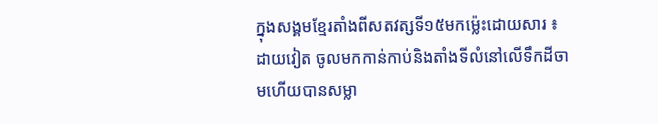ក្នុងសង្គមខ្មែរតាំងពីសតវត្សទី១៥មកម្ល៉េះដោយសារ ៖
ដាយវៀត ចូលមកកាន់កាប់និងតាំងទីលំនៅលើទឹកដីចាមហើយបានសម្លា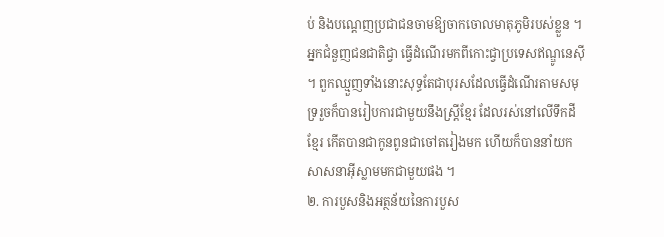ប់ និងបណ្ដេញប្រជាជនចាមឱ្យចាកចោលមាតុភូមិរបស់ខ្លួន ។
អ្នកជំនួញជនជាតិជ្វា ធ្វើដំណើរមកពីកោះជ្វាប្រទេសឥណ្ឌូនេស៊ី ។ ពួកឈ្មួញទាំងនោះសុទ្ធតែជាបុរសដែលធ្វើដំណើរតាមសមុទ្ររួចក៏បានរៀបការជាមួយនឹងស្ត្រីខ្មែរ ដែលរស់នៅលើទឹកដីខ្មែរ កើតបានជាកូនពូនជាចៅតរៀងមក ហើយក៏បាននាំយកសាសនាអ៊ីស្លាមមកជាមួយផង ។
២. ការបួសនិងអត្ថន័យនៃការបួស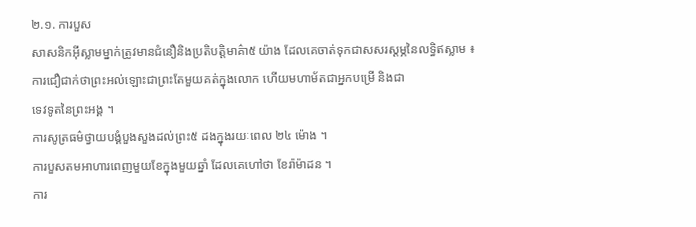២.១. ការបួស
សាសនិកអ៊ីស្លាមម្នាក់ត្រូវមានជំនឿនិងប្រតិបត្តិមាគ៌ា៥ យ៉ាង ដែលគេចាត់ទុកជាសសរស្ដម្ភនៃលទ្ធិឥស្លាម ៖
ការជឿជាក់ថាព្រះអល់ឡោះជាព្រះតែមួយគត់ក្នុងលោក ហើយមហាម័តជាអ្នកបម្រើ និងជា
ទេវទូតនៃព្រះអង្គ ។
ការសូត្រធម៌ថ្វាយបង្គំបួងសួងដល់ព្រះ៥ ដងក្នុងរយៈពេល ២៤ ម៉ោង ។
ការបួសតមអាហារពេញមួយខែក្នុងមួយឆ្នាំ ដែលគេហៅថា ខែរ៉ាម៉ាដន ។
ការ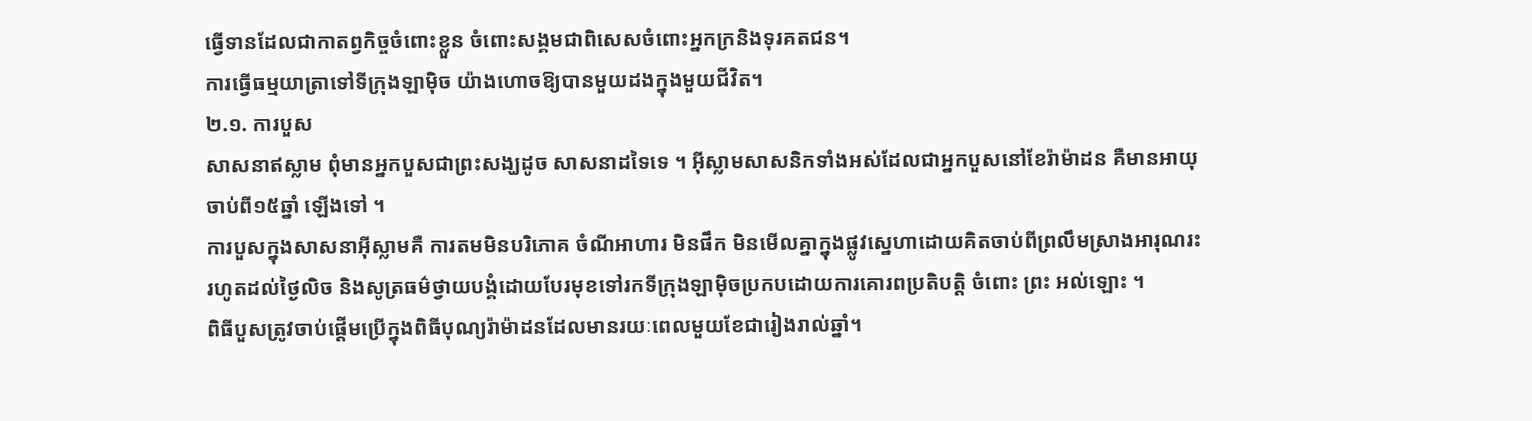ធ្វើទានដែលជាកាតព្វកិច្ចចំពោះខ្លួន ចំពោះសង្គមជាពិសេសចំពោះអ្នកក្រនិងទុរគតជន។
ការធ្វើធម្មយាត្រាទៅទីក្រុងឡាម៉ិច យ៉ាងហោចឱ្យបានមួយដងក្នុងមួយជីវិត។
២.១. ការបួស
សាសនាឥស្លាម ពុំមានអ្នកបួសជាព្រះសង្ឃដូច សាសនាដទៃទេ ។ អ៊ីស្លាមសាសនិកទាំងអស់ដែលជាអ្នកបួសនៅខែរ៉ាម៉ាដន គឺមានអាយុចាប់ពី១៥ឆ្នាំ ឡើងទៅ ។
ការបួសក្នុងសាសនាអ៊ីស្លាមគឺ ការតមមិនបរិភោគ ចំណីអាហារ មិនផឹក មិនមើលគ្នាក្នុងផ្លូវស្នេហាដោយគិតចាប់ពីព្រលឹមស្រាងអារុណរះ រហូតដល់ថ្ងៃលិច និងសូត្រធម៌ថ្វាយបង្គំដោយបែរមុខទៅរកទីក្រុងឡាម៉ិចប្រកបដោយការគោរពប្រតិបត្តិ ចំពោះ ព្រះ អល់ឡោះ ។
ពិធីបួសត្រូវចាប់ផ្ដើមប្រើក្នុងពិធីបុណ្យរ៉ាម៉ាដនដែលមានរយៈពេលមួយខែជារៀងរាល់ឆ្នាំ។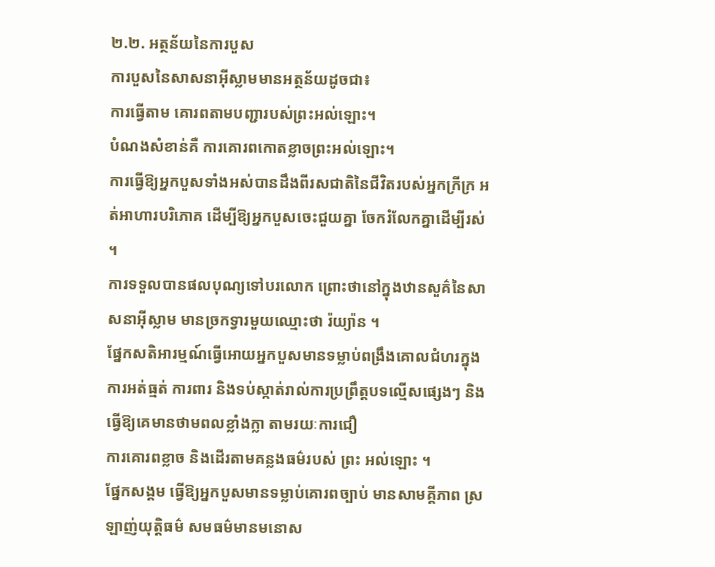២.២. អត្ថន័យនៃការបួស
ការបួសនៃសាសនាអ៊ីស្លាមមានអត្ថន័យដូចជា៖
ការធ្វើតាម គោរពតាមបញ្ជារបស់ព្រះអល់ឡោះ។
បំណងសំខាន់គឺ ការគោរពកោតខ្លាចព្រះអល់ឡោះ។
ការធ្វើឱ្យអ្នកបួសទាំងអស់បានដឹងពីរសជាតិនៃជីវិតរបស់អ្នកក្រីក្រ អត់អាហារបរិភោគ ដើម្បីឱ្យអ្នកបួសចេះជួយគ្នា ចែករំលែកគ្នាដើម្បីរស់ ។
ការទទួលបានផលបុណ្យទៅបរលោក ព្រោះថានៅក្នុងឋានសួគ៌នៃសាសនាអ៊ីស្លាម មានច្រកទ្វារមួយឈ្មោះថា រ៉យ្យ៉ាន ។
ផ្នែកសតិអារម្មណ៍ធ្វើអោយអ្នកបួសមានទម្លាប់ពង្រឹងគោលជំហរក្នុងការអត់ធ្មត់ ការពារ និងទប់ស្កាត់រាល់ការប្រព្រឹត្តបទល្មើសផ្សេងៗ និងធ្វើឱ្យគេមានថាមពលខ្លាំងក្លា តាមរយៈការជឿ
ការគោរពខ្លាច និងដើរតាមគន្លងធម៌របស់ ព្រះ អល់ឡោះ ។
ផ្នែកសង្គម ធ្វើឱ្យអ្នកបួសមានទម្លាប់គោរពច្បាប់ មានសាមគ្គីភាព ស្រឡាញ់យុត្តិធម៌ សមធម៌មានមនោស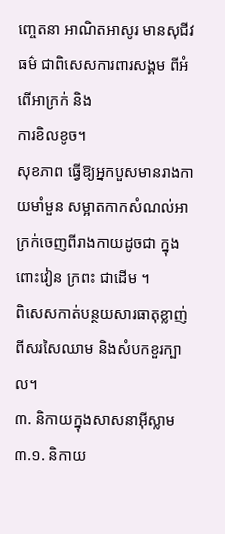ញ្ចេតនា អាណិតអាសូរ មានសុជីវធម៌ ជាពិសេសការពារសង្គម ពីអំពើអាក្រក់ និង
ការខិលខូច។
សុខភាព ធ្វើឱ្យអ្នកបួសមានរាងកាយមាំមួន សម្អាតកាកសំណល់អាក្រក់ចេញពីរាងកាយដូចជា ក្នុងពោះវៀន ក្រពះ ជាដើម ។
ពិសេសកាត់បន្ថយសារធាតុខ្លាញ់ពីសរសៃឈាម និងសំបកខួរក្បាល។
៣. និកាយក្នុងសាសនាអ៊ីស្លាម
៣.១. និកាយ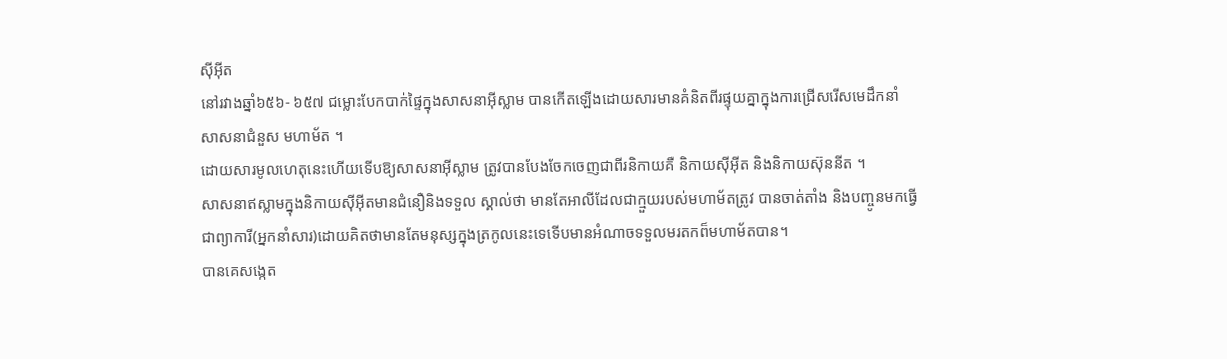ស៊ីអ៊ីត
នៅរវាងឆ្នាំ៦៥៦- ៦៥៧ ជម្លោះបែកបាក់ផ្ទៃក្នុងសាសនាអ៊ីស្លាម បានកើតឡើងដោយសារមានគំនិតពីរផ្ទុយគ្នាក្នុងការជ្រើសរើសមេដឹកនាំសាសនាជំនួស មហាម័ត ។
ដោយសារមូលហេតុនេះហើយទើបឱ្យសាសនាអ៊ីស្លាម ត្រូវបានបែងចែកចេញជាពីរនិកាយគឺ និកាយស៊ីអ៊ីត និងនិកាយស៊ុននីត ។
សាសនាឥស្លាមក្នុងនិកាយស៊ីអ៊ីតមានជំនឿនិងទទួល ស្គាល់ថា មានតែអាលីដែលជាក្មួយរបស់មហាម័តត្រូវ បានចាត់តាំង និងបញ្ចូនមកធ្វើជាព្យាការី(អ្នកនាំសារ)ដោយគិតថាមានតែមនុស្សក្នុងត្រកូលនេះទេទើបមានអំណាចទទួលមរតកព៏មហាម័តបាន។
បានគេសង្កេត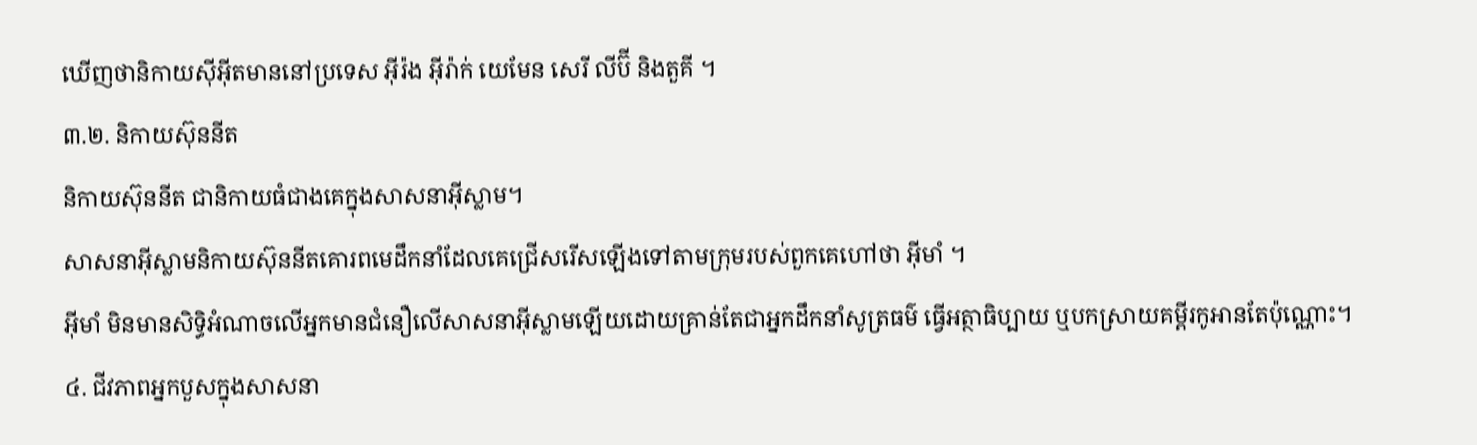ឃើញថានិកាយស៊ីអ៊ីតមាននៅប្រទេស អ៊ីរ៉ង អ៊ីរ៉ាក់ យេមែន សេរី លីប៊ី និងតួគី ។
៣.២. និកាយស៊ុននីត
និកាយស៊ុននីត ជានិកាយធំជាងគេក្នុងសាសនាអ៊ីស្លាម។
សាសនាអ៊ីស្លាមនិកាយស៊ុននីតគោរពមេដឹកនាំដែលគេជ្រើសរើសឡើងទៅតាមក្រុមរបស់ពួកគេហៅថា អ៊ីមាំ ។
អ៊ីមាំ មិនមានសិទ្ធិអំណាចលើអ្នកមានជំនឿលើសាសនាអ៊ីស្លាមឡើយដោយគ្រាន់តែជាអ្នកដឹកនាំសូត្រធម៌ ធ្វើអត្ថាធិប្បាយ ឬបកស្រាយគម្ពីរកូអានតែប៉ុណ្ណោះ។
៤. ជីវភាពអ្នកបួសក្នុងសាសនា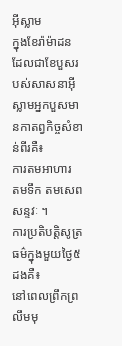អ៊ីស្លាម
ក្នុងខែរ៉ាម៉ាដន ដែលជាខែបួសរបស់សាសនាអ៊ីស្លាមអ្នកបួសមានកាតព្វកិច្ចសំខាន់ពីរគឺ៖
ការតមអាហារ
តមទឹក តមសេពសន្ទវៈ ។
ការប្រតិបត្តិសូត្រធម៌ក្នុងមួយថ្ងៃ៥ ដងគឺ៖
នៅពេលព្រឹកព្រលឹមមុ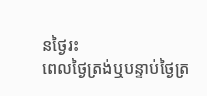នថ្ងៃរះ
ពេលថ្ងៃត្រង់ឬបន្ទាប់ថ្ងៃត្រ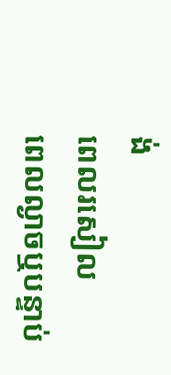ង់
ពេលរសៀល
ពេលល្ងាចឬបន្ទាប់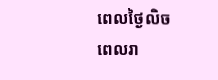ពេលថ្ងៃលិច
ពេលរា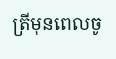ត្រីមុនពេលចូ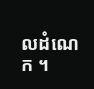លដំណេក ។